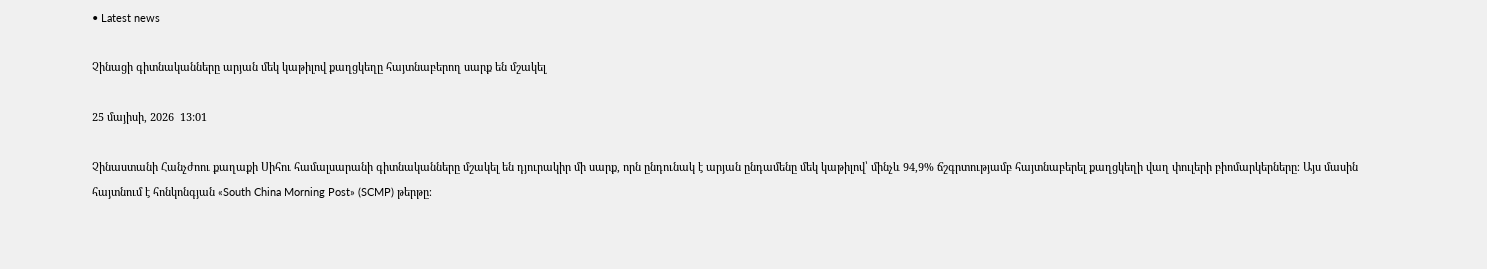• Latest news

Չինացի գիտնականները արյան մեկ կաթիլով քաղցկեղը հայտնաբերող սարք են մշակել

25 մայիսի, 2026  13:01

Չինաստանի Հանչժոու քաղաքի Սիհու համալսարանի գիտնականները մշակել են դյուրակիր մի սարք, որն ընդունակ է արյան ընդամենը մեկ կաթիլով՝ մինչև 94,9% ճշգրտությամբ հայտնաբերել քաղցկեղի վաղ փուլերի բիոմարկերները։ Այս մասին հայտնում է հոնկոնգյան «South China Morning Post» (SCMP) թերթը։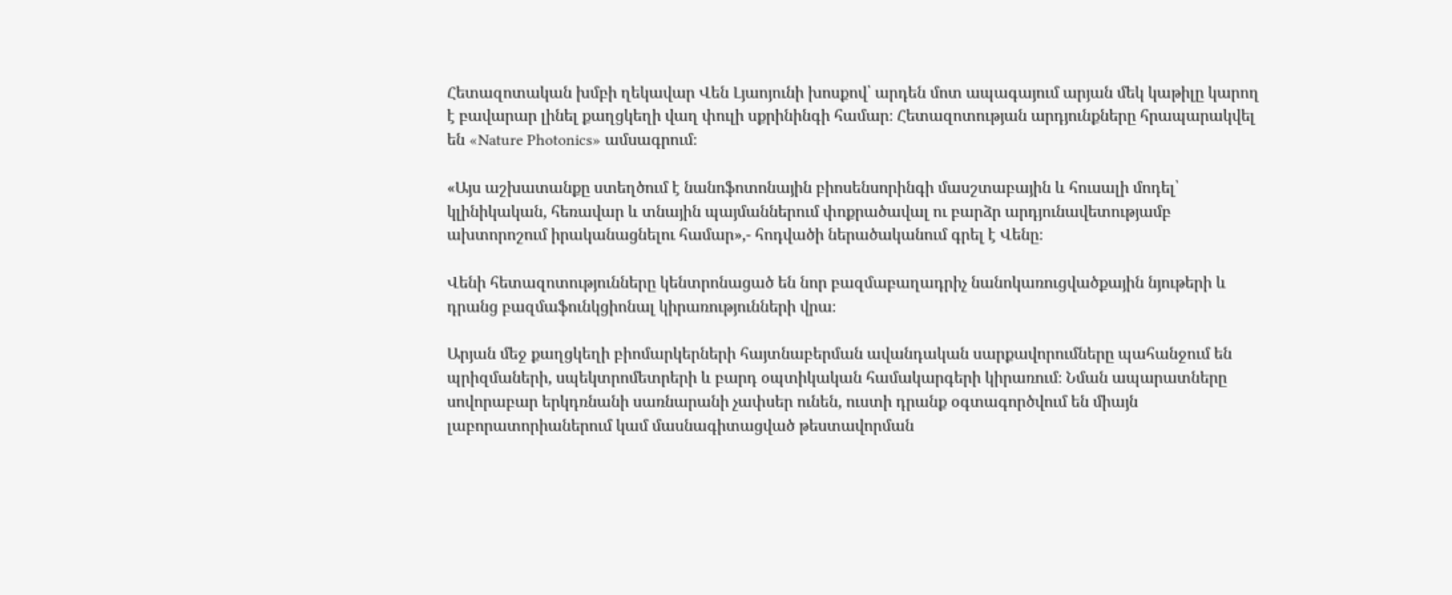Հետազոտական խմբի ղեկավար Վեն Լյաոյունի խոսքով՝ արդեն մոտ ապագայում արյան մեկ կաթիլը կարող է բավարար լինել քաղցկեղի վաղ փուլի սքրինինգի համար։ Հետազոտության արդյունքները հրապարակվել են «Nature Photonics» ամսագրում։

«Այս աշխատանքը ստեղծում է նանոֆոտոնային բիոսենսորինգի մասշտաբային և հուսալի մոդել՝ կլինիկական, հեռավար և տնային պայմաններում փոքրածավալ ու բարձր արդյունավետությամբ ախտորոշում իրականացնելու համար»,- հոդվածի ներածականում գրել է Վենը։

Վենի հետազոտությունները կենտրոնացած են նոր բազմաբաղադրիչ նանոկառուցվածքային նյութերի և դրանց բազմաֆունկցիոնալ կիրառությունների վրա։

Արյան մեջ քաղցկեղի բիոմարկերների հայտնաբերման ավանդական սարքավորումները պահանջում են պրիզմաների, սպեկտրոմետրերի և բարդ օպտիկական համակարգերի կիրառում։ Նման ապարատները սովորաբար երկդռնանի սառնարանի չափսեր ունեն, ուստի դրանք օգտագործվում են միայն լաբորատորիաներում կամ մասնագիտացված թեստավորման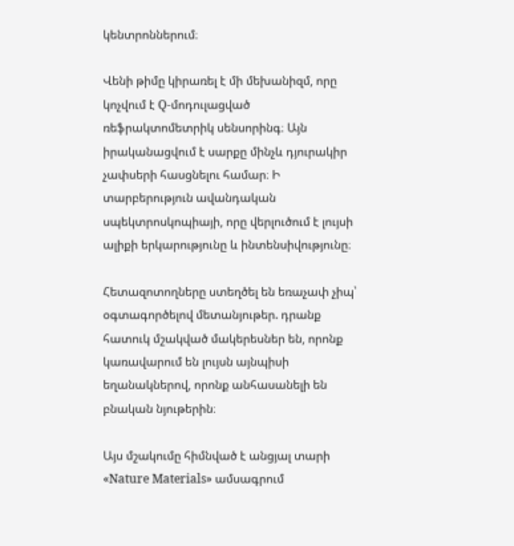կենտրոններում։

Վենի թիմը կիրառել է մի մեխանիզմ, որը կոչվում է Q-մոդուլացված ռեֆրակտոմետրիկ սենսորինգ։ Այն իրականացվում է սարքը մինչև դյուրակիր չափսերի հասցնելու համար։ Ի տարբերություն ավանդական սպեկտրոսկոպիայի, որը վերլուծում է լույսի ալիքի երկարությունը և ինտենսիվությունը։

Հետազոտողները ստեղծել են եռաչափ չիպ՝ օգտագործելով մետանյութեր. դրանք հատուկ մշակված մակերեսներ են, որոնք կառավարում են լույսն այնպիսի եղանակներով, որոնք անհասանելի են բնական նյութերին։

Այս մշակումը հիմնված է անցյալ տարի «Nature Materials» ամսագրում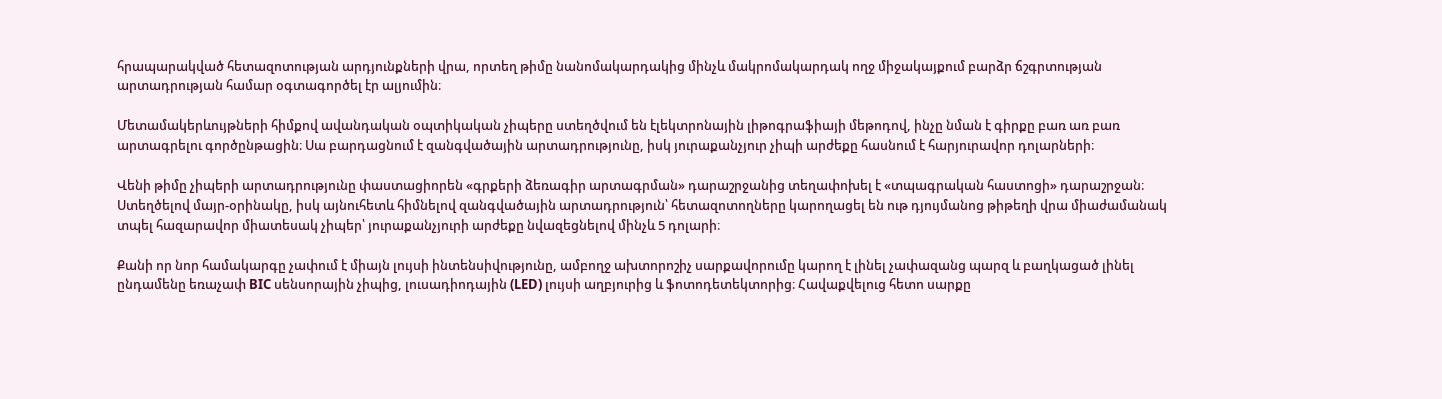հրապարակված հետազոտության արդյունքների վրա, որտեղ թիմը նանոմակարդակից մինչև մակրոմակարդակ ողջ միջակայքում բարձր ճշգրտության արտադրության համար օգտագործել էր ալյումին։

Մետամակերևույթների հիմքով ավանդական օպտիկական չիպերը ստեղծվում են էլեկտրոնային լիթոգրաֆիայի մեթոդով, ինչը նման է գիրքը բառ առ բառ արտագրելու գործընթացին։ Սա բարդացնում է զանգվածային արտադրությունը, իսկ յուրաքանչյուր չիպի արժեքը հասնում է հարյուրավոր դոլարների։

Վենի թիմը չիպերի արտադրությունը փաստացիորեն «գրքերի ձեռագիր արտագրման» դարաշրջանից տեղափոխել է «տպագրական հաստոցի» դարաշրջան։ Ստեղծելով մայր-օրինակը, իսկ այնուհետև հիմնելով զանգվածային արտադրություն՝ հետազոտողները կարողացել են ութ դյույմանոց թիթեղի վրա միաժամանակ տպել հազարավոր միատեսակ չիպեր՝ յուրաքանչյուրի արժեքը նվազեցնելով մինչև 5 դոլարի։

Քանի որ նոր համակարգը չափում է միայն լույսի ինտենսիվությունը, ամբողջ ախտորոշիչ սարքավորումը կարող է լինել չափազանց պարզ և բաղկացած լինել ընդամենը եռաչափ BIC սենսորային չիպից, լուսադիոդային (LED) լույսի աղբյուրից և ֆոտոդետեկտորից։ Հավաքվելուց հետո սարքը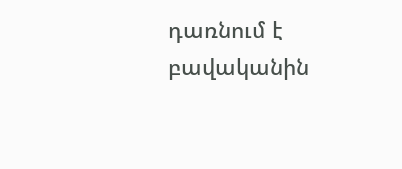դառնում է բավականին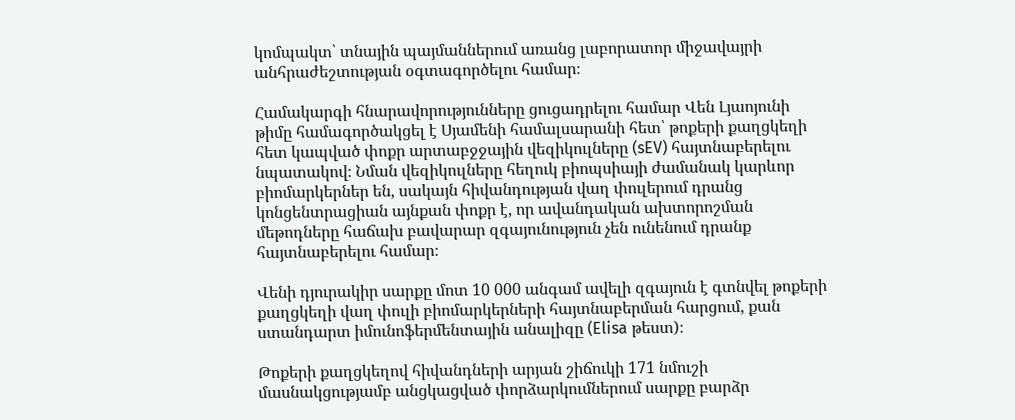կոմպակտ՝ տնային պայմաններում առանց լաբորատոր միջավայրի անհրաժեշտության օգտագործելու համար։

Համակարգի հնարավորությունները ցուցադրելու համար Վեն Լյաոյունի թիմը համագործակցել է Սյամենի համալսարանի հետ՝ թոքերի քաղցկեղի հետ կապված փոքր արտաբջջային վեզիկուլները (sEV) հայտնաբերելու նպատակով։ Նման վեզիկուլները հեղուկ բիոպսիայի ժամանակ կարևոր բիոմարկերներ են, սակայն հիվանդության վաղ փուլերում դրանց կոնցենտրացիան այնքան փոքր է, որ ավանդական ախտորոշման մեթոդները հաճախ բավարար զգայունություն չեն ունենում դրանք հայտնաբերելու համար։

Վենի դյուրակիր սարքը մոտ 10 000 անգամ ավելի զգայուն է գտնվել թոքերի քաղցկեղի վաղ փուլի բիոմարկերների հայտնաբերման հարցում, քան ստանդարտ իմունոֆերմենտային անալիզը (Elisa թեստ)։

Թոքերի քաղցկեղով հիվանդների արյան շիճուկի 171 նմուշի մասնակցությամբ անցկացված փորձարկումներում սարքը բարձր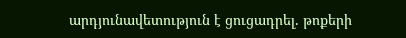արդյունավետություն է ցուցադրել. թոքերի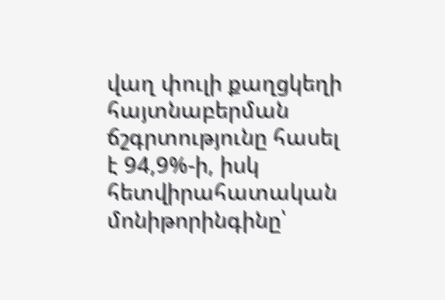վաղ փուլի քաղցկեղի հայտնաբերման ճշգրտությունը հասել է 94,9%-ի, իսկ հետվիրահատական մոնիթորինգինը՝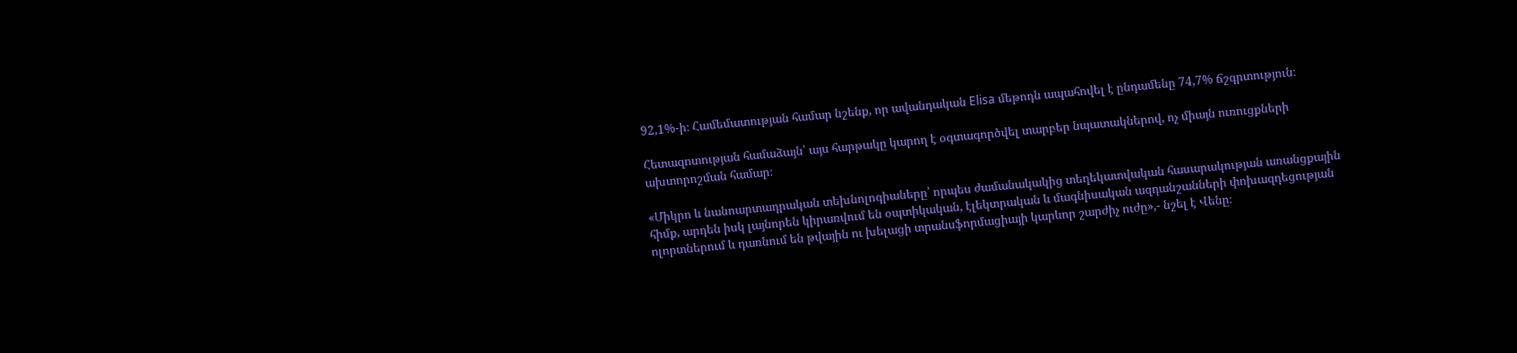92,1%-ի։ Համեմատության համար նշենք, որ ավանդական Elisa մեթոդն ապահովել է ընդամենը 74,7% ճշգրտություն։

Հետազոտության համաձայն՝ այս հարթակը կարող է օգտագործվել տարբեր նպատակներով, ոչ միայն ուռուցքների ախտորոշման համար։

«Միկրո և նանոարտադրական տեխնոլոգիաները՝ որպես ժամանակակից տեղեկատվական հասարակության առանցքային հիմք, արդեն իսկ լայնորեն կիրառվում են օպտիկական, էլեկտրական և մագնիսական ազդանշանների փոխազդեցության ոլորտներում և դառնում են թվային ու խելացի տրանսֆորմացիայի կարևոր շարժիչ ուժը»,- նշել է Վենը։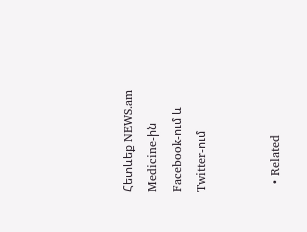Հետևեք NEWS.am Medicine-ին Facebook-ում և Twitter-ում


  • Related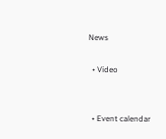News

  • Video


  • Event calendar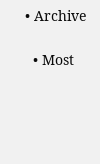• Archive

  • Most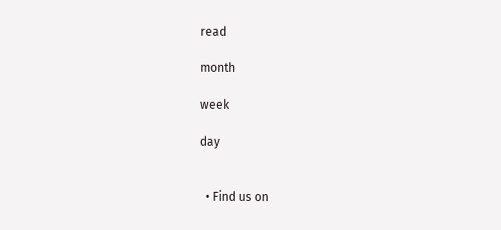read

month

week

day


  • Find us on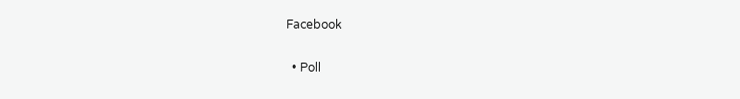Facebook

  • Poll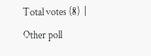Total votes (8)  |  Other poll